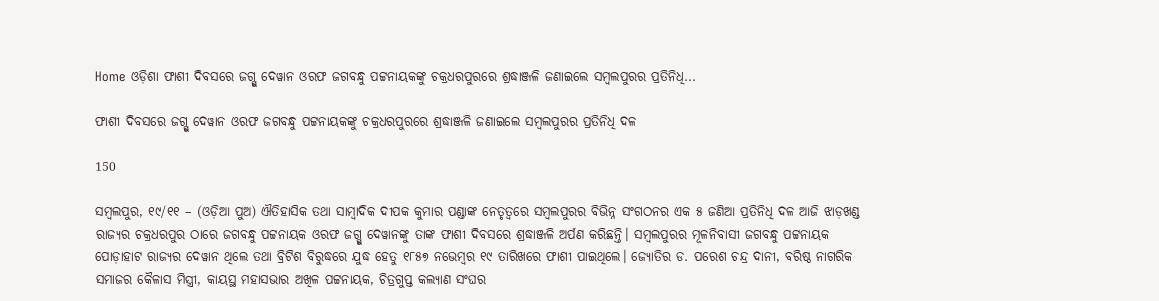Home ଓଡ଼ିଶା ଫାଶୀ ଦିବସରେ ଜଗ୍ଗୁ ଦେୱାନ ଓରଫ ଜଗବନ୍ଧୁ ପଟ୍ଟନାୟକଙ୍କୁ ଚକ୍ରଧରପୁରରେ ଶ୍ରଦ୍ଧାଞ୍ଜଳି ଜଣାଇଲେ ସମ୍ବଲପୁରର ପ୍ରତିନିଧି...

ଫାଶୀ ଦିବସରେ ଜଗ୍ଗୁ ଦେୱାନ ଓରଫ ଜଗବନ୍ଧୁ ପଟ୍ଟନାୟକଙ୍କୁ ଚକ୍ରଧରପୁରରେ ଶ୍ରଦ୍ଧାଞ୍ଜଳି ଜଣାଇଲେ ସମ୍ବଲପୁରର ପ୍ରତିନିଧି ଦଳ

150

ସମ୍ବଲପୁର, ୧୯/୧୧ – (ଓଡ଼ିଆ ପୁଅ) ଐତିହାସିକ ତଥା ସାମ୍ବାଦିକ ଦୀପକ କୁମାର ପଣ୍ଡାଙ୍କ ନେତୃତ୍ୱରେ ସମ୍ବଲପୁରର ବିଭିନ୍ନ ସଂଗଠନର ଏକ ୫ ଜଣିଆ ପ୍ରତିନିଧି ଦଳ ଆଜି ଝାଡ଼ଖଣ୍ଡ ରାଜ୍ୟର ଚକ୍ରଧରପୁର ଠାରେ ଜଗବନ୍ଧୁ ପଟ୍ଟନାୟକ ଓରଫ ଜଗ୍ଗୁ ଦେୱାନଙ୍କୁ ତାଙ୍କ ଫାଶୀ ଦିବସରେ ଶ୍ରଦ୍ଧାଞ୍ଜଳି ଅର୍ପଣ କରିଛନ୍ତି। ସମ୍ବଲପୁରର ମୂଳନିବାସୀ ଜଗବନ୍ଧୁ ପଟ୍ଟନାୟକ ପୋଡ଼ାହାଟ ରାଜ୍ୟର ଦେୱାନ ଥିଲେ ତଥା ବ୍ରିଟିଶ ବିରୁଦ୍ଧରେ ଯୁଦ୍ଧ ହେତୁ ୧୮୫୭ ନଭେମ୍ବର ୧୯ ତାରିଖରେ ଫାଶୀ ପାଇଥିଲେ। ଜ୍ୟୋତିର ଡ. ପରେଶ ଚନ୍ଦ୍ର ଦାନୀ, ବରିଷ୍ଠ ନାଗରିକ ସମାଜର କୈଳାସ ମିସ୍ତ୍ରୀ, କାୟସ୍ଥ ମହାସଭାର ଅଖିଳ ପଟ୍ଟନାୟକ, ଚିତ୍ରଗୁପ୍ତ କଲ୍ୟାଣ ସଂଘର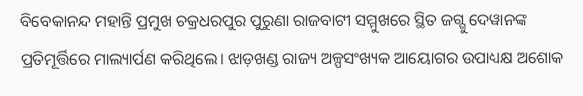ବିବେକାନନ୍ଦ ମହାନ୍ତି ପ୍ରମୁଖ ଚକ୍ରଧରପୁର ପୁରୁଣା ରାଜବାଟୀ ସମ୍ମୁଖରେ ସ୍ଥିତ ଜଗ୍ଗୁ ଦେୱାନଙ୍କ ପ୍ରତିମୂର୍ତ୍ତିରେ ମାଲ୍ୟାର୍ପଣ କରିଥିଲେ। ଝାଡ଼ଖଣ୍ଡ ରାଜ୍ୟ ଅଳ୍ପସଂଖ୍ୟକ ଆୟୋଗର ଉପାଧ୍ୟକ୍ଷ ଅଶୋକ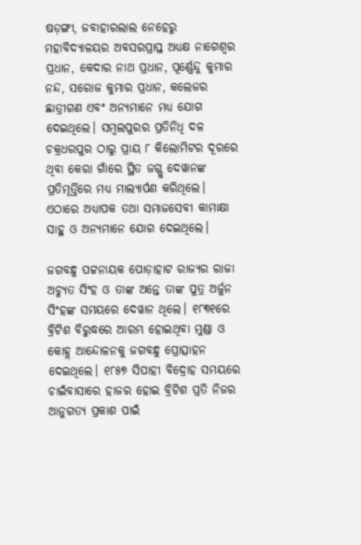ଷଡ଼ଙ୍ଗୀ, ଜବାହାରଲାଲ ନେହେରୁ ମହାବିଦ୍ୟାଳୟର ଅବସରପ୍ରାପ୍ତ ଅଧ୍ୟକ୍ଷ ନାଗେଶ୍ୱର ପ୍ରଧାନ, କେଦାର ନାଥ ପ୍ରଧାନ, ପୂର୍ଣ୍ଣେନ୍ଦୁ କୁମାର ନନ୍ଦ, ସରୋଜ କୁମାର ପ୍ରଧାନ, କଲେଜର ଛାତ୍ରୀଗଣ ଏବଂ ଅନ୍ୟମାନେ ମଧ୍ୟ ଯୋଗ ଦେଇଥିଲେ। ସମ୍ବଲପୁରର ପ୍ରତିନିଧି ଦଳ ଚକ୍ରଧରପୁର ଠାରୁ ପ୍ରାୟ ୮ କିଲୋମିଟର ଦୂରରେ ଥିବା କେରା ଗାଁରେ ସ୍ଥିତ ଜଗ୍ଗୁ ଦେୱାନଙ୍କ ପ୍ରତିମୂର୍ତ୍ତିରେ ମଧ୍ୟ ମାଲ୍ୟାର୍ପଣ କରିଥିଲେ। ଏଠାରେ ଅଧ୍ୟାପକ ତଥା ସମାଜସେବୀ କାମାକ୍ଷା ସାହୁ ଓ ଅନ୍ୟମାନେ ଯୋଗ ଦେଇଥିଲେ।

ଜଗବନ୍ଧୁ ପଟ୍ଟନାୟକ ପୋଡ଼ାହାଟ ରାଜ୍ୟର ରାଜା ଅଚ୍ୟୁତ ସିଂହ ଓ ତାଙ୍କ ଅନ୍ତେ ତାଙ୍କ ପୁତ୍ର ଅର୍ଜୁନ ସିଂହଙ୍କ ସମୟରେ ଦେୱାନ ଥିଲେ। ୧୮୩୧ରେ ବ୍ରିଟିଶ ବିରୁଦ୍ଧରେ ଆରମ୍ଭ ହୋଇଥିବା ମୁଣ୍ଡା ଓ କୋହ୍ଲ ଆନ୍ଦୋଳନକୁ ଜଗବନ୍ଧୁ ପ୍ରୋତ୍ସାହନ ଦେଇଥିଲେ। ୧୮୫୭ ସିପାହୀ ବିଦ୍ରୋହ ସମୟରେ ଚାଇଁବାସାରେ ହାଜର ହୋଇ ବ୍ରିଟିଶ ପ୍ରତି ନିଜର ଆନୁଗତ୍ୟ ପ୍ରକାଶ ପାଇଁ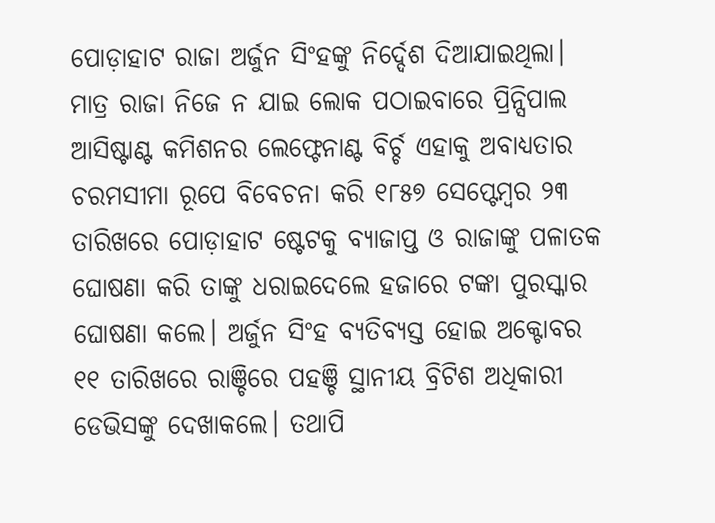ପୋଡ଼ାହାଟ ରାଜା ଅର୍ଜୁନ ସିଂହଙ୍କୁ ନିର୍ଦ୍ଦେଶ ଦିଆଯାଇଥିଲା। ମାତ୍ର ରାଜା ନିଜେ ନ ଯାଇ ଲୋକ ପଠାଇବାରେ ପ୍ରିନ୍ସିପାଲ ଆସିଷ୍ଟାଣ୍ଟ କମିଶନର ଲେଫ୍ଟେନାଣ୍ଟ ବିର୍ଚ୍ଚ ଏହାକୁ ଅବାଧ୍ୟତାର ଚରମସୀମା ରୂପେ ବିବେଚନା କରି ୧୮୫୭ ସେପ୍ଟେମ୍ବର ୨୩ ତାରିଖରେ ପୋଡ଼ାହାଟ ଷ୍ଟେଟକୁ ବ୍ୟାଜାପ୍ତ ଓ ରାଜାଙ୍କୁ ପଳାତକ ଘୋଷଣା କରି ତାଙ୍କୁ ଧରାଇଦେଲେ ହଜାରେ ଟଙ୍କା ପୁରସ୍କାର ଘୋଷଣା କଲେ। ଅର୍ଜୁନ ସିଂହ ବ୍ୟତିବ୍ୟସ୍ତ ହୋଇ ଅକ୍ଟୋବର ୧୧ ତାରିଖରେ ରାଞ୍ଚିରେ ପହଞ୍ଚି ସ୍ଥାନୀୟ ବ୍ରିଟିଶ ଅଧିକାରୀ ଡେଭିସଙ୍କୁ ଦେଖାକଲେ। ତଥାପି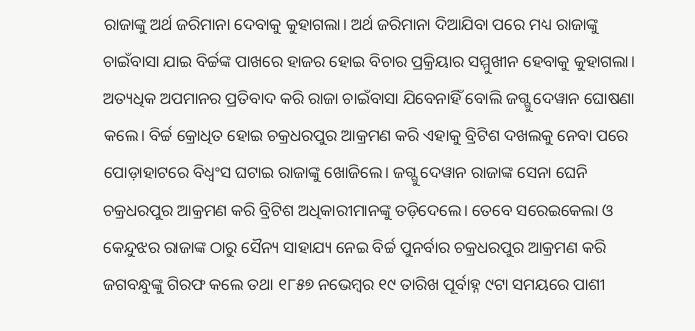ରାଜାଙ୍କୁ ଅର୍ଥ ଜରିମାନା ଦେବାକୁ କୁହାଗଲା। ଅର୍ଥ ଜରିମାନା ଦିଆଯିବା ପରେ ମଧ୍ୟ ରାଜାଙ୍କୁ ଚାଇଁବାସା ଯାଇ ବିର୍ଚ୍ଚଙ୍କ ପାଖରେ ହାଜର ହୋଇ ବିଚାର ପ୍ରକ୍ରିୟାର ସମ୍ମୁଖୀନ ହେବାକୁ କୁହାଗଲା। ଅତ୍ୟଧିକ ଅପମାନର ପ୍ରତିବାଦ କରି ରାଜା ଚାଇଁବାସା ଯିବେନାହିଁ ବୋଲି ଜଗ୍ଗୁ ଦେୱାନ ଘୋଷଣା କଲେ। ବିର୍ଚ୍ଚ କ୍ରୋଧିତ ହୋଇ ଚକ୍ରଧରପୁର ଆକ୍ରମଣ କରି ଏହାକୁ ବ୍ରିଟିଶ ଦଖଲକୁ ନେବା ପରେ ପୋଡ଼ାହାଟରେ ବିଧ୍ୱଂସ ଘଟାଇ ରାଜାଙ୍କୁ ଖୋଜିଲେ। ଜଗ୍ଗୁ ଦେୱାନ ରାଜାଙ୍କ ସେନା ଘେନି ଚକ୍ରଧରପୁର ଆକ୍ରମଣ କରି ବ୍ରିଟିଶ ଅଧିକାରୀମାନଙ୍କୁ ତଡ଼ିଦେଲେ। ତେବେ ସରେଇକେଲା ଓ କେନ୍ଦୁଝର ରାଜାଙ୍କ ଠାରୁ ସୈନ୍ୟ ସାହାଯ୍ୟ ନେଇ ବିର୍ଚ୍ଚ ପୁନର୍ବାର ଚକ୍ରଧରପୁର ଆକ୍ରମଣ କରି ଜଗବନ୍ଧୁଙ୍କୁ ଗିରଫ କଲେ ତଥା ୧୮୫୭ ନଭେମ୍ବର ୧୯ ତାରିଖ ପୂର୍ବାହ୍ନ ୯ଟା ସମୟରେ ପାଶୀ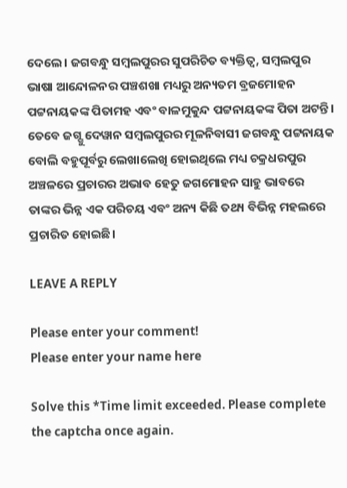ଦେଲେ। ଜଗବନ୍ଧୁ ସମ୍ବଲପୁରର ସୁପରିଚିତ ବ୍ୟକ୍ତିତ୍ୱ, ସମ୍ବଲପୁର ଭାଷା ଆନ୍ଦୋଳନର ପଞ୍ଚଶଖା ମଧ୍ୟରୁ ଅନ୍ୟତମ ବ୍ରଜମୋହନ ପଟ୍ଟନାୟକଙ୍କ ପିତାମହ ଏବଂ ବାଳମୁକୁନ୍ଦ ପଟ୍ଟନାୟକଙ୍କ ପିତା ଅଟନ୍ତି। ତେବେ ଜଗ୍ଗୁ ଦେୱାନ ସମ୍ବଲପୁରର ମୂଳନିବାସୀ ଜଗବନ୍ଧୁ ପଟ୍ଟନାୟକ ବୋଲି ବହୁପୂର୍ବରୁ ଲେଖାଲେଖି ହୋଇଥିଲେ ମଧ୍ୟ ଚକ୍ରଧରପୁର ଅଞ୍ଚଳରେ ପ୍ରଚାରର ଅଭାବ ହେତୁ ଜଗମୋହନ ସାହୁ ଭାବରେ ତାଙ୍କର ଭିନ୍ନ ଏକ ପରିଚୟ ଏବଂ ଅନ୍ୟ କିଛି ତଥ୍ୟ ବିଭିନ୍ନ ମହଲରେ ପ୍ରଚାରିତ ହୋଇଛି।

LEAVE A REPLY

Please enter your comment!
Please enter your name here

Solve this *Time limit exceeded. Please complete the captcha once again.